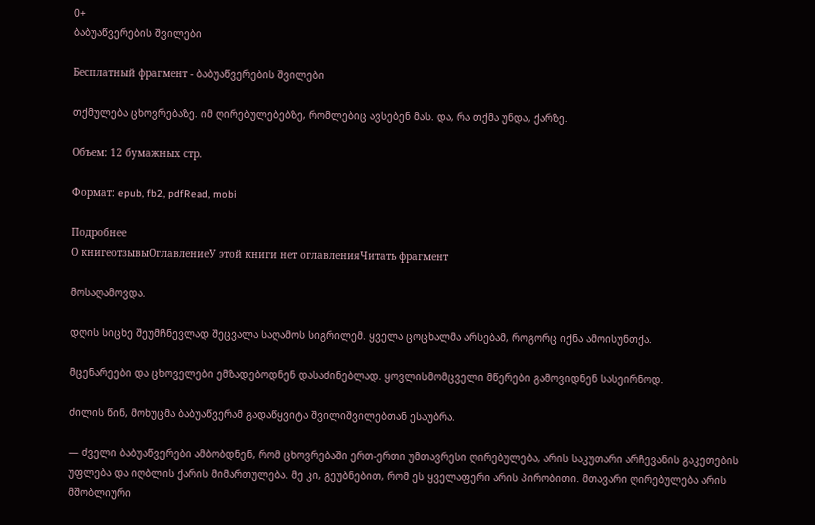0+
ბაბუაწვერების შვილები

Бесплатный фрагмент - ბაბუაწვერების შვილები

თქმულება ცხოვრებაზე. იმ ღირებულებებზე, რომლებიც ავსებენ მას. და, რა თქმა უნდა, ქარზე.

Объем: 12 бумажных стр.

Формат: epub, fb2, pdfRead, mobi

Подробнее
О книгеотзывыОглавлениеУ этой книги нет оглавленияЧитать фрагмент

მოსაღამოვდა.

დღის სიცხე შეუმჩნევლად შეცვალა საღამოს სიგრილემ. ყველა ცოცხალმა არსებამ, როგორც იქნა ამოისუნთქა.

მცენარეები და ცხოველები ემზადებოდნენ დასაძინებლად. ყოვლისმომცველი მწერები გამოვიდნენ სასეირნოდ.

ძილის წინ, მოხუცმა ბაბუაწვერამ გადაწყვიტა შვილიშვილებთან ესაუბრა.

— ძველი ბაბუაწვერები ამბობდნენ, რომ ცხოვრებაში ერთ-ერთი უმთავრესი ღირებულება, არის საკუთარი არჩევანის გაკეთების უფლება და იღბლის ქარის მიმართულება. მე კი, გეუბნებით, რომ ეს ყველაფერი არის პირობითი. მთავარი ღირებულება არის მშობლიური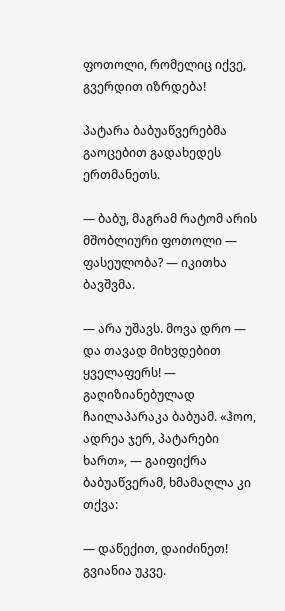ფოთოლი, რომელიც იქვე, გვერდით იზრდება!

პატარა ბაბუაწვერებმა გაოცებით გადახედეს ერთმანეთს.

— ბაბუ, მაგრამ რატომ არის მშობლიური ფოთოლი — ფასეულობა? — იკითხა ბავშვმა.

— არა უშავს. მოვა დრო — და თავად მიხვდებით ყველაფერს! — გაღიზიანებულად ჩაილაპარაკა ბაბუამ. «ჰოო, ადრეა ჯერ, პატარები ხართ», — გაიფიქრა ბაბუაწვერამ, ხმამაღლა კი თქვა:

— დაწექით, დაიძინეთ! გვიანია უკვე.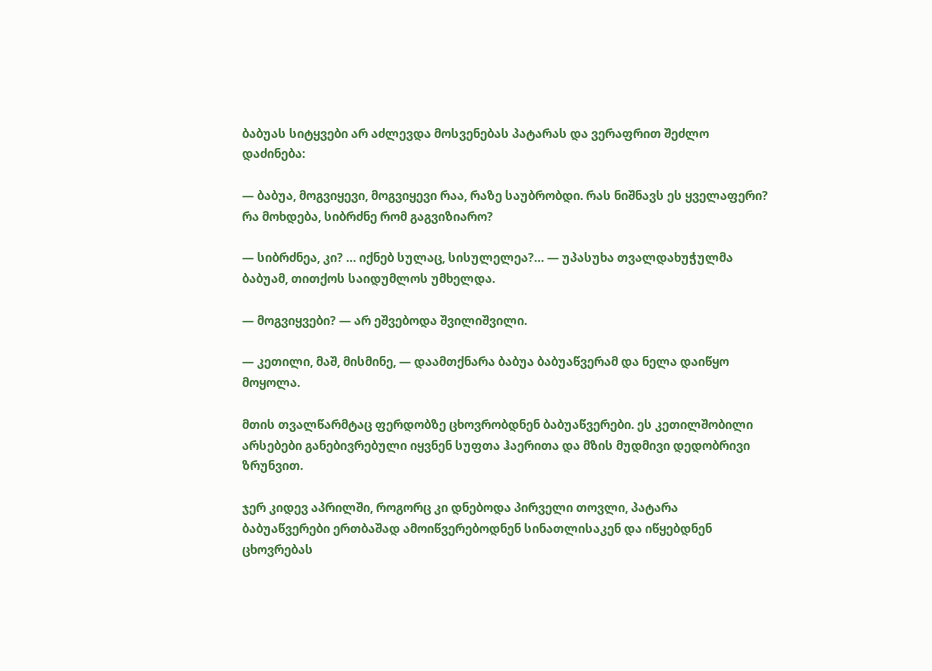ბაბუას სიტყვები არ აძლევდა მოსვენებას პატარას და ვერაფრით შეძლო დაძინება:

— ბაბუა, მოგვიყევი, მოგვიყევი რაა, რაზე საუბრობდი. რას ნიშნავს ეს ყველაფერი? რა მოხდება, სიბრძნე რომ გაგვიზიარო?

— სიბრძნეა, კი? … იქნებ სულაც, სისულელეა?… — უპასუხა თვალდახუჭულმა ბაბუამ, თითქოს საიდუმლოს უმხელდა.

— მოგვიყვები? — არ ეშვებოდა შვილიშვილი.

— კეთილი, მაშ, მისმინე, — დაამთქნარა ბაბუა ბაბუაწვერამ და ნელა დაიწყო მოყოლა.

მთის თვალწარმტაც ფერდობზე ცხოვრობდნენ ბაბუაწვერები. ეს კეთილშობილი არსებები განებივრებული იყვნენ სუფთა ჰაერითა და მზის მუდმივი დედობრივი ზრუნვით.

ჯერ კიდევ აპრილში, როგორც კი დნებოდა პირველი თოვლი, პატარა ბაბუაწვერები ერთბაშად ამოიწვერებოდნენ სინათლისაკენ და იწყებდნენ ცხოვრებას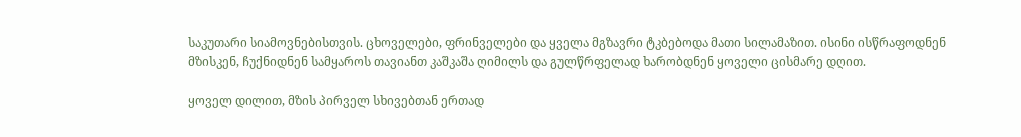საკუთარი სიამოვნებისთვის. ცხოველები, ფრინველები და ყველა მგზავრი ტკბებოდა მათი სილამაზით. ისინი ისწრაფოდნენ მზისკენ, ჩუქნიდნენ სამყაროს თავიანთ კაშკაშა ღიმილს და გულწრფელად ხარობდნენ ყოველი ცისმარე დღით.

ყოველ დილით, მზის პირველ სხივებთან ერთად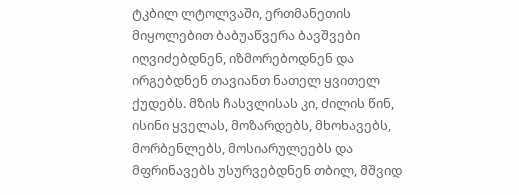ტკბილ ლტოლვაში, ერთმანეთის მიყოლებით ბაბუაწვერა ბავშვები იღვიძებდნენ, იზმორებოდნენ და ირგებდნენ თავიანთ ნათელ ყვითელ ქუდებს. მზის ჩასვლისას კი, ძილის წინ, ისინი ყველას, მოზარდებს, მხოხავებს, მორბენლებს, მოსიარულეებს და მფრინავებს უსურვებდნენ თბილ, მშვიდ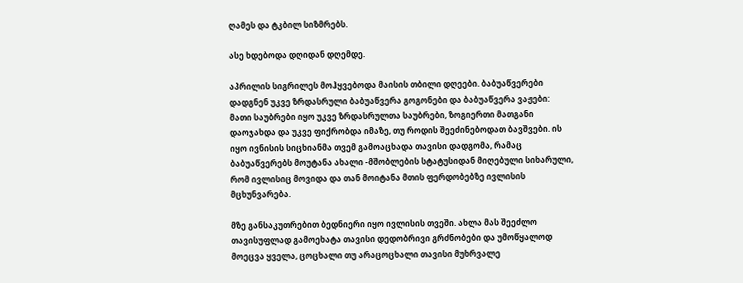ღამეს და ტკბილ სიზმრებს.

ასე ხდებოდა დღიდან დღემდე.

აპრილის სიგრილეს მოჰყვებოდა მაისის თბილი დღეები. ბაბუაწვერები დადგნენ უკვე ზრდასრული ბაბუაწვერა გოგონები და ბაბუაწვერა ვაჟები: მათი საუბრები იყო უკვე ზრდასრულთა საუბრები, ზოგიერთი მათგანი დაოჯახდა და უკვე ფიქრობდა იმაზე, თუ როდის შეეძინებოდათ ბავშვები. ის იყო ივნისის სიცხიანმა თვემ გამოაცხადა თავისი დადგომა, რამაც ბაბუაწვერებს მოუტანა ახალი -მშობლების სტატუსიდან მიღებული სიხარული, რომ ივლისიც მოვიდა და თან მოიტანა მთის ფერდობებზე ივლისის მცხუნვარება.

მზე განსაკუთრებით ბედნიერი იყო ივლისის თვეში. ახლა მას შეეძლო თავისუფლად გამოეხატა თავისი დედობრივი გრძნობები და უმოწყალოდ მოეცვა ყველა, ცოცხალი თუ არაცოცხალი თავისი მუხრვალე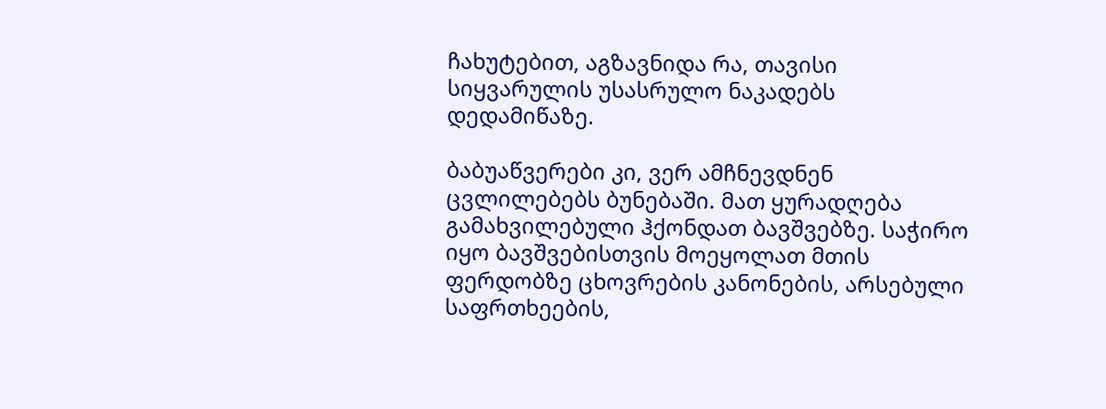ჩახუტებით, აგზავნიდა რა, თავისი სიყვარულის უსასრულო ნაკადებს დედამიწაზე.

ბაბუაწვერები კი, ვერ ამჩნევდნენ ცვლილებებს ბუნებაში. მათ ყურადღება გამახვილებული ჰქონდათ ბავშვებზე. საჭირო იყო ბავშვებისთვის მოეყოლათ მთის ფერდობზე ცხოვრების კანონების, არსებული საფრთხეების,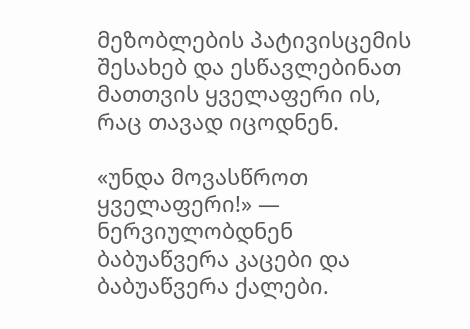მეზობლების პატივისცემის შესახებ და ესწავლებინათ მათთვის ყველაფერი ის, რაც თავად იცოდნენ.

«უნდა მოვასწროთ ყველაფერი!» — ნერვიულობდნენ ბაბუაწვერა კაცები და ბაბუაწვერა ქალები.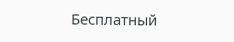Бесплатный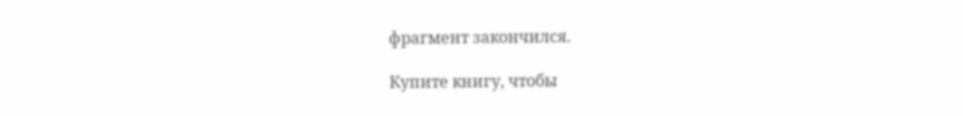фрагмент закончился.

Купите книгу, чтобы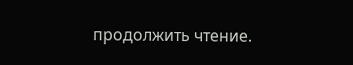продолжить чтение.